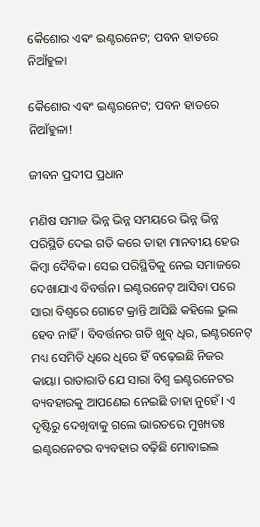କୈଶୋର ଏଵଂ ଇଣ୍ଟରନେଟ; ପବନ ହାତରେ ନିଆଁହୁଳା

କୈଶୋର ଏଵଂ ଇଣ୍ଟରନେଟ; ପବନ ହାତରେ ନିଆଁହୁଳା!

ଜୀବନ ପ୍ରଦୀପ ପ୍ରଧାନ

ମଣିଷ ସମାଜ ଭିନ୍ନ ଭିନ୍ନ ସମୟରେ ଭିନ୍ନ ଭିନ୍ନ ପରିସ୍ଥିତି ଦେଇ ଗତି କରେ ତାହା ମାନବୀୟ ହେଉ କିମ୍ବା ଦୈବିକ। ସେଇ ପରିସ୍ଥିତିକୁ ନେଇ ସମାଜରେ ଦେଖାଯାଏ ବିବର୍ତ୍ତନ। ଇଣ୍ଟରନେଟ୍ ଆସିବା ପରେ ସାରା ବିଶ୍ୱରେ ଗୋଟେ କ୍ରାନ୍ତି ଆସିଛି କହିଲେ ଭୁଲ ହେବ ନାହିଁ। ବିବର୍ତ୍ତନର ଗତି ଖୁବ୍ ଧିର, ଇଣ୍ଟରନେଟ୍ ମଧ୍ୟ ସେମିତି ଧିରେ ଧିରେ ହିଁ ବଢ଼େଇଛି ନିଜର କାୟା। ରାତାରାତି ଯେ ସାରା ବିଶ୍ବ ଇଣ୍ଟରନେଟର ବ୍ୟବହାରକୁ ଆପଣେଇ ନେଇଛି ତାହା ନୁହେଁ। ଏ ଦୃଷ୍ଟିରୁ ଦେଖିବାକୁ ଗଲେ ଭାରତରେ ମୁଖ୍ୟତଃ ଇଣ୍ଟରନେଟର ବ୍ୟବହାର ବଢ଼ିଛି ମୋବାଇଲ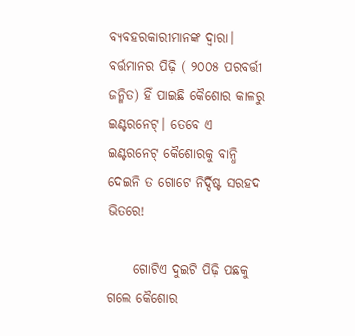ବ୍ୟବହରକାରୀମାନଙ୍କ ଦ୍ବାରା। ବର୍ତ୍ତମାନର ପିଢ଼ି ( ୨୦୦୫ ପରବର୍ତ୍ତୀ ଜନ୍ମିତ) ହିଁ ପାଇଛି କୈଶୋର କାଳରୁ ଇଣ୍ଟରନେଟ୍। ତେବେ ଏ ଇଣ୍ଟରନେଟ୍ କୈଶୋରକୁ ବାନ୍ଧି ଦେଇନି ତ ଗୋଟେ ନିର୍ଦ୍ଦିଷ୍ଟ ସରହଦ ଭିତରେ!

     ଗୋଟିଏ ଦୁଇଟି ପିଢ଼ି ପଛକୁ ଗଲେ କୈଶୋର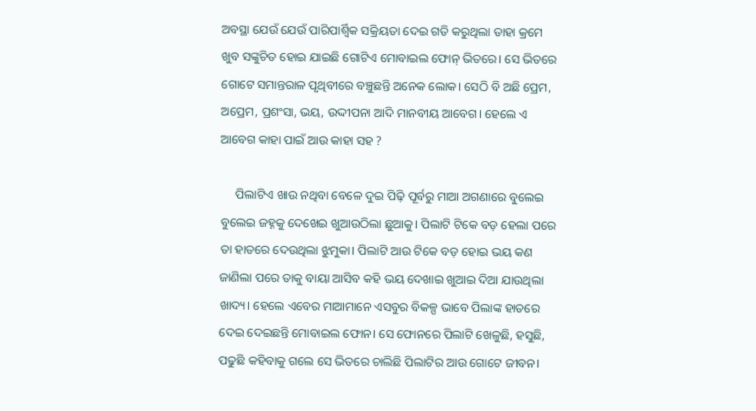ଅବସ୍ଥା ଯେଉଁ ଯେଉଁ ପାରିପାର୍ଶ୍ବିକ ସକ୍ରିୟତା ଦେଇ ଗତି କରୁଥିଲା ତାହା କ୍ରମେ ଖୁବ ସଙ୍କୁଚିତ ହୋଇ ଯାଇଛି ଗୋଟିଏ ମୋବାଇଲ ଫୋନ୍ ଭିତରେ। ସେ ଭିତରେ ଗୋଟେ ସମାନ୍ତରାଳ ପୃଥିବୀରେ ବଞ୍ଚୁଛନ୍ତି ଅନେକ ଲୋକ। ସେଠି ବି ଅଛି ପ୍ରେମ, ଅପ୍ରେମ, ପ୍ରଶଂସା, ଭୟ, ଉଦ୍ଦୀପନା ଆଦି ମାନବୀୟ ଆବେଗ। ହେଲେ ଏ ଆବେଗ କାହା ପାଇଁ ଆଉ କାହା ସହ ?

     ପିଲାଟିଏ ଖାଉ ନଥିବା ବେଳେ ଦୁଇ ପିଢ଼ି ପୂର୍ବରୁ ମାଆ ଅଗଣାରେ ବୁଲେଇ ବୁଲେଇ ଜହ୍ନକୁ ଦେଖେଇ ଖୁଆଉଠିଲା ଛୁଆକୁ। ପିଲାଟି ଟିକେ ବଡ଼ ହେଲା ପରେ ତା ହାତରେ ଦେଉଥିଲା ଝୁମୁକା। ପିଲାଟି ଆଉ ଟିକେ ବଡ଼ ହୋଇ ଭୟ କଣ ଜାଣିଲା ପରେ ତାକୁ ବାୟା ଆସିବ କହି ଭୟ ଦେଖାଇ ଖୁଆଇ ଦିଆ ଯାଉଥିଲା ଖାଦ୍ୟ। ହେଲେ ଏବେର ମାଆମାନେ ଏସବୁର ବିକଳ୍ପ ଭାବେ ପିଲାଙ୍କ ହାତରେ ଦେଇ ଦେଇଛନ୍ତି ମୋବାଇଲ ଫୋନ। ସେ ଫୋନରେ ପିଲାଟି ଖେଳୁଛି, ହସୁଛି, ପଢୁଛି କହିବାକୁ ଗଲେ ସେ ଭିତରେ ଚାଲିଛି ପିଲାଟିର ଆଉ ଗୋଟେ ଜୀବନ।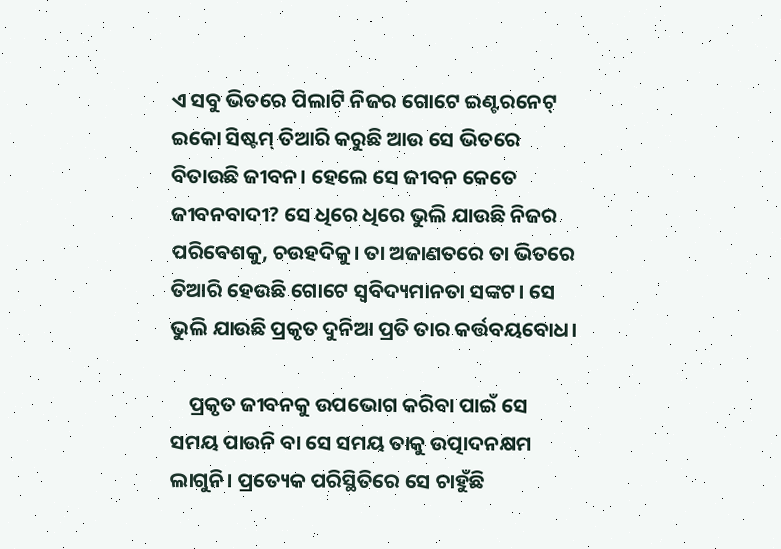ଏ ସବୁ ଭିତରେ ପିଲାଟି ନିଜର ଗୋଟେ ଇଣ୍ଟରନେଟ୍ ଇକୋ ସିଷ୍ଟମ୍ ତିଆରି କରୁଛି ଆଉ ସେ ଭିତରେ ବିତାଉଛି ଜୀବନ। ହେଲେ ସେ ଜୀବନ କେତେ ଜୀବନବାଦୀ? ସେ ଧିରେ ଧିରେ ଭୁଲି ଯାଉଛି ନିଜର ପରିବେଶକୁ, ଚଉହଦିକୁ। ତା ଅଜାଣତରେ ତା ଭିତରେ ତିଆରି ହେଉଛି ଗୋଟେ ସ୍ଵବିଦ୍ୟମାନତା ସଙ୍କଟ। ସେ ଭୁଲି ଯାଉଛି ପ୍ରକୃତ ଦୁନିଆ ପ୍ରତି ତାର କର୍ତ୍ତବୟବୋଧ।

    ପ୍ରକୃତ ଜୀବନକୁ ଉପଭୋଗ କରିବା ପାଇଁ ସେ ସମୟ ପାଉନି ବା ସେ ସମୟ ତାକୁ ଉତ୍ପାଦନକ୍ଷମ ଲାଗୁନି। ପ୍ରତ୍ୟେକ ପରିସ୍ଥିତିରେ ସେ ଚାହୁଁଛି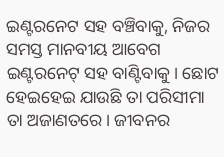ଇଣ୍ଟରନେଟ ସହ ବଞ୍ଚିବାକୁ, ନିଜର ସମସ୍ତ ମାନବୀୟ ଆବେଗ ଇଣ୍ଟରନେଟ୍ ସହ ବାଣ୍ଟିବାକୁ। ଛୋଟ ହେଇହେଇ ଯାଉଛି ତା ପରିସୀମା ତା ଅଜାଣତରେ। ଜୀବନର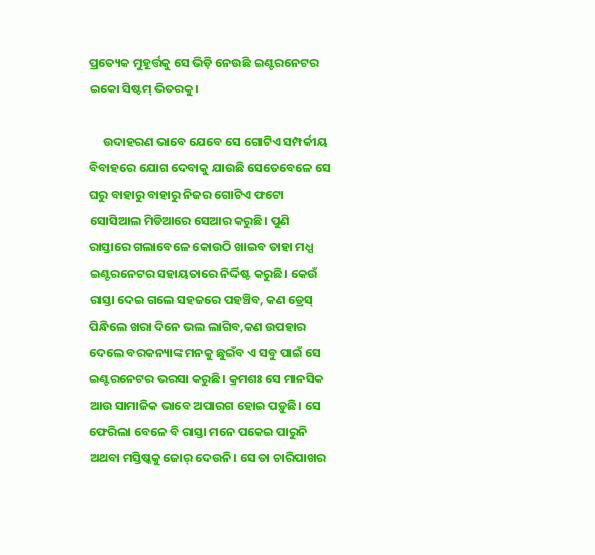ପ୍ରତ୍ୟେକ ମୁହୂର୍ତ୍ତକୁ ସେ ଭିଡ଼ି ନେଉଛି ଇଣ୍ଟରନେଟର ଇକୋ ସିଷ୍ଟମ୍ ଭିତରକୁ।

     ଉଦାହରଣ ଭାବେ ଯେବେ ସେ ଗୋଟିଏ ସମ୍ପର୍କୀୟ ବିବାହରେ ଯୋଗ ଦେବାକୁ ଯାଉଛି ସେତେବେଳେ ସେ ଘରୁ ବାହାରୁ ବାହାରୁ ନିଜର ଗୋଟିଏ ଫଟୋ ସୋସିଆଲ ମିଡିଆରେ ସେଆର କରୁଛି। ପୁଣି ରାସ୍ତାରେ ଗଲାବେଳେ କୋଉଠି ଖାଇବ ତାହା ମଧ୍ଯ ଇଣ୍ଟରନେଟର ସହାୟତାରେ ନିର୍ଦ୍ଦିଷ୍ଟ କରୁଛି। କେଉଁ ରାସ୍ତା ଦେଇ ଗଲେ ସହଜରେ ପହଞ୍ଚିବ, କଣ ଡ୍ରେସ୍ ପିନ୍ଧିଲେ ଖରା ଦିନେ ଭଲ ଲାଗିବ,କଣ ଉପହାର ଦେଲେ ବରକନ୍ୟାଙ୍କ ମନକୁ ଛୁଇଁବ ଏ ସବୁ ପାଇଁ ସେ ଇଣ୍ଟରନେଟର ଭରସା କରୁଛି। କ୍ରମଶଃ ସେ ମାନସିକ ଆଉ ସାମାଜିକ ଭାବେ ଅପାରଗ ହୋଇ ପଡ଼ୁଛି। ସେ ଫେରିଲା ବେଳେ ବି ରାସ୍ତା ମନେ ପକେଇ ପାରୁନି ଅଥବା ମସ୍ତିଷ୍କକୁ ଜୋର୍ ଦେଉନି। ସେ ତା ଚାରିପାଖର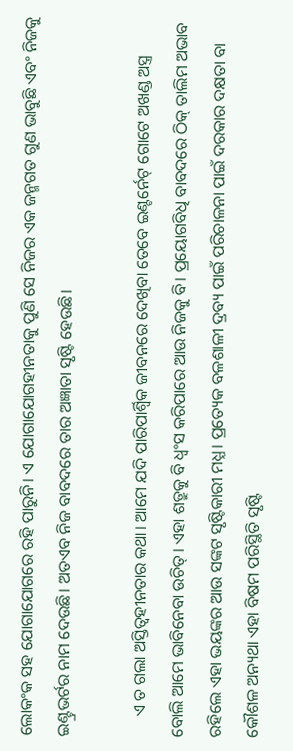ଲୋକଂକ ସହ ଯୋଗାଯୋଗରେ ରହି ପାରୁନି। ଏ ଯୋଗାଯୋଗହୀନତାକୁ ପୁଣି ସେ ନିଜର ଏକ ଜନ୍ମଗତ ଗୁଣ ଭାବୁଛି ଏବଂ ନିଜକୁ ଇଣ୍ଟ୍ରଭର୍ଟର ନାମ ଦେଉଛି। ଅତଏବ ନିଜ ବାବଦରେ ତାର ଅଜ୍ଞାତା ସୃଷ୍ଟି ହେଉଛି।

     ଏ ତ ଗଲା ଅସ୍ତିତ୍ବହୀନତାର କଥା। ଆମେ ଯଦି ପାରିପାର୍ଶ୍ବିକ ଜୀବନରେ ଦେଖିବା ତେବେ ଇଣ୍ଟର୍ନେଟ୍ ଗୋଟେ ଅଖଣ୍ଡ ଅସ୍ତ୍ର ବୋଲି ଆମେ ଭାବିନେବା ଉଚିତ୍। ଏହା ଶତ୍ରୁକୁ ବି ଧ୍ଵଂସ କରିପାରେ ଆଉ ନିଜକୁ ବି। ପ୍ରୟୋଗବିଧି ବାବଦରେ ଠିକ୍ ତାଲିମ ଅଭାବ ରହିଲେ ଏହା ଭୟଙ୍କର ଆଉ ସଙ୍କଟ ସୃଷ୍ଟିକାରୀ ମଧ୍ଯ। ପ୍ରତ୍ୟେକ ବଳଶାଳୀ ଦ୍ରବ୍ୟ ପାଇଁ ପରିଚାଳନା ପାଇଁ ଦରକାର ଦକ୍ଷତା ବା କୌଶଳ ଅନ୍ୟଥା ଏହା ବିଷମ ପରିସ୍ଥିତି ସୃଷ୍ଟି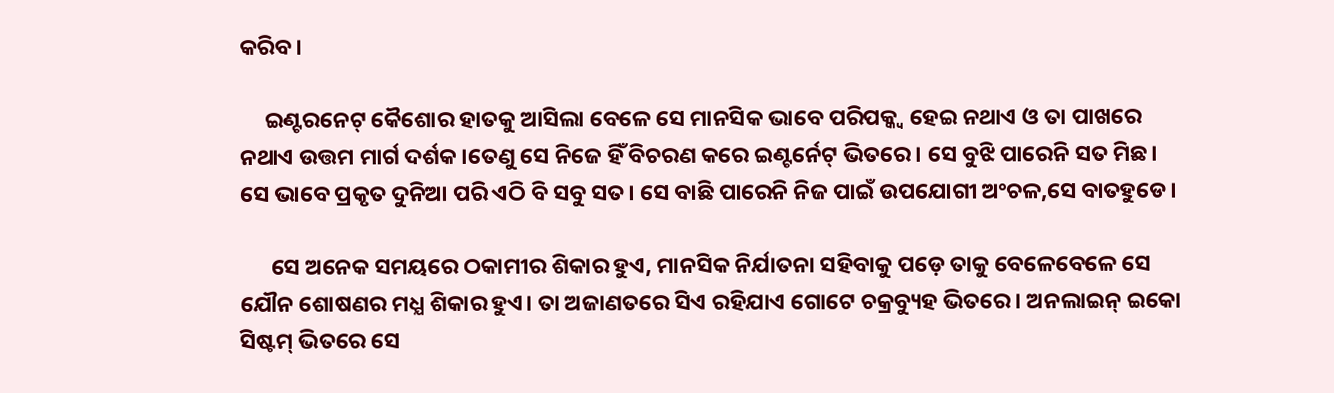କରିବ।

     ଇଣ୍ଟରନେଟ୍ କୈଶୋର ହାତକୁ ଆସିଲା ବେଳେ ସେ ମାନସିକ ଭାବେ ପରିପକ୍କ୍ୱ ହେଇ ନଥାଏ ଓ ତା ପାଖରେ ନଥାଏ ଉତ୍ତମ ମାର୍ଗ ଦର୍ଶକ।ତେଣୁ ସେ ନିଜେ ହିଁ ବିଚରଣ କରେ ଇଣ୍ଟର୍ନେଟ୍ ଭିତରେ। ସେ ବୁଝି ପାରେନି ସତ ମିଛ। ସେ ଭାବେ ପ୍ରକୃତ ଦୁନିଆ ପରି ଏଠି ବି ସବୁ ସତ। ସେ ବାଛି ପାରେନି ନିଜ ପାଇଁ ଉପଯୋଗୀ ଅଂଚଳ,ସେ ବାତହୁଡେ।

      ସେ ଅନେକ ସମୟରେ ଠକାମୀର ଶିକାର ହୁଏ, ମାନସିକ ନିର୍ଯାତନା ସହିବାକୁ ପଡ଼େ ତାକୁ ବେଳେବେଳେ ସେ ଯୌନ ଶୋଷଣର ମଧ୍ଯ ଶିକାର ହୁଏ। ତା ଅଜାଣତରେ ସିଏ ରହିଯାଏ ଗୋଟେ ଚକ୍ରବ୍ୟୁହ ଭିତରେ। ଅନଲାଇନ୍ ଇକୋ ସିଷ୍ଟମ୍ ଭିତରେ ସେ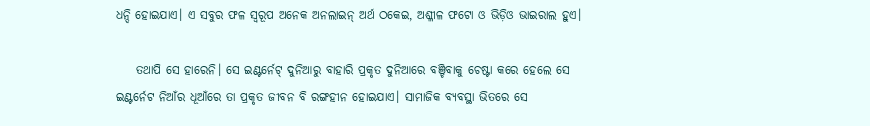ଧନ୍ଦି ହୋଇଯାଏ। ଏ ସବୁର ଫଳ ସ୍ୱରୂପ ଅନେକ ଅନଲାଇନ୍ ଅର୍ଥ ଠକେଇ, ଅଶ୍ଳୀଳ ଫଟୋ ଓ ଭିଡ଼ିଓ ଭାଇରାଲ ହୁଏ।

    ତଥାପି ସେ ହାରେନି। ସେ ଇଣ୍ଟର୍ନେଟ୍ ଦୁନିଆରୁ ବାହାରି ପ୍ରକୃତ ଦୁନିଆରେ ବଞ୍ଚିବାକୁ ଚେଷ୍ଟା କରେ ହେଲେ ସେ ଇଣ୍ଟର୍ନେଟ ନିଆଁର ଧୂଆଁରେ ତା ପ୍ରକୃତ ଜୀବନ ବି ରଙ୍ଗହୀନ ହୋଇଯାଏ। ସାମାଜିକ ବ୍ୟବସ୍ଥା ଭିତରେ ସେ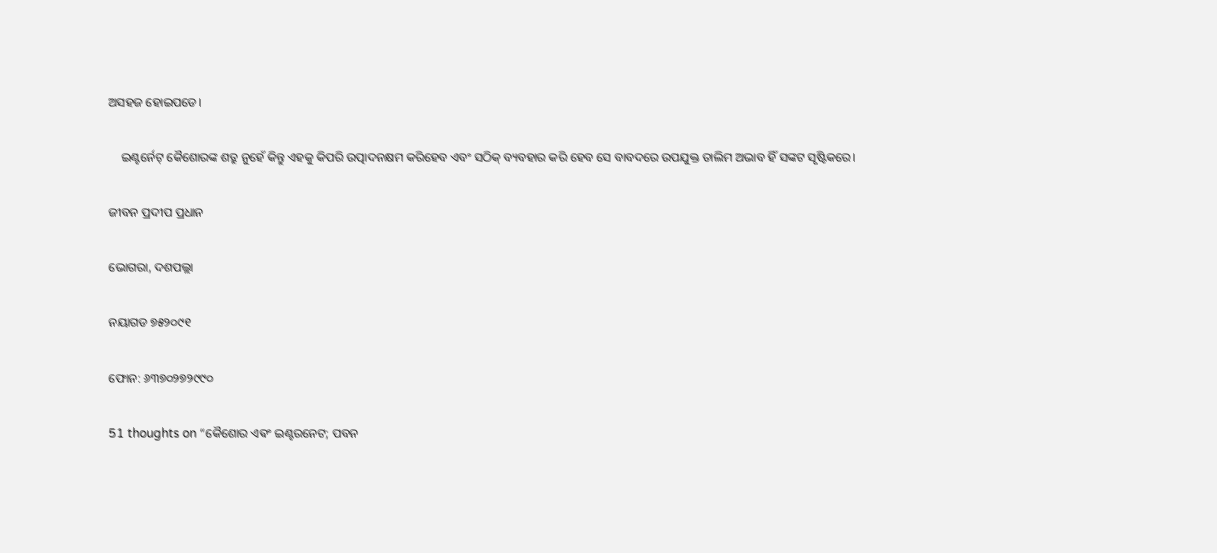ଅସହଜ ହୋଇପଡେ।

    ଇଣ୍ଟର୍ନେଟ୍ କୈଶୋରଙ୍କ ଶତ୍ରୁ ନୁହେଁ କିନ୍ତୁ ଏହକୁ କିପରି ଉତ୍ପାଦନକ୍ଷମ କରିହେବ ଏବଂ ସଠିକ୍ ବ୍ୟବହାର କରି ହେବ ସେ ବାବଦରେ ଉପଯୁକ୍ତ ତାଲିମ ଅଭାବ ହିଁ ସଙ୍କଟ ସୃଷ୍ଟିକରେ।

ଜୀବନ ପ୍ରଦୀପ ପ୍ରଧାନ

ଭୋଗରା, ଦଶପଲ୍ଲା

ନୟାଗଡ ୭୫୨୦୯୧

ଫୋନ: ୬୩୭୦୨୭୨୯୯୦

51 thoughts on “କୈଶୋର ଏଵଂ ଇଣ୍ଟରନେଟ; ପବନ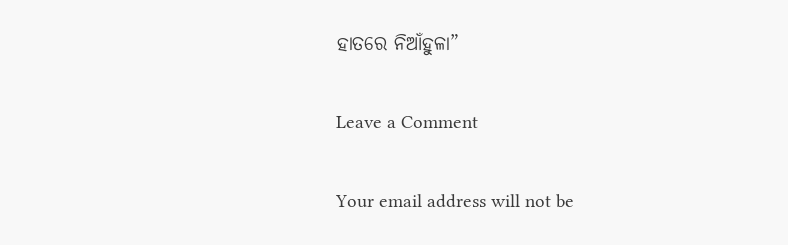ହାତରେ ନିଆଁହୁଳା”

Leave a Comment

Your email address will not be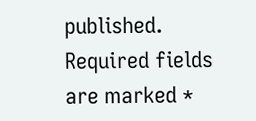published. Required fields are marked *